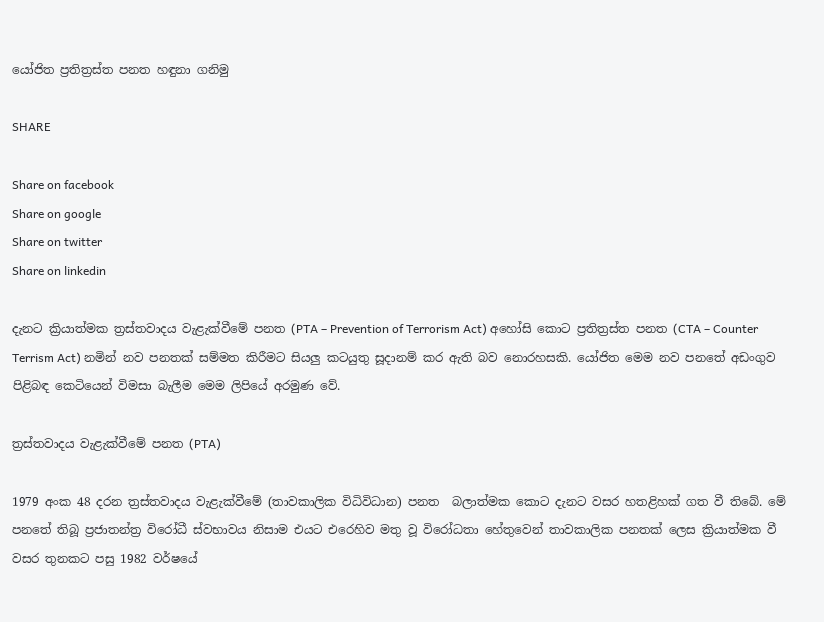යෝජිත ප්‍රතිත්‍රස්ත පනත හඳුනා ගනිමු

SHARE

Share on facebook
Share on google
Share on twitter
Share on linkedin

දැනට ක්‍රියාත්මක ත්‍රස්තවාදය වැළැක්වීමේ පනත (PTA – Prevention of Terrorism Act) අහෝසි කොට ප්‍රතිත්‍රස්ත පනත (CTA – Counter Terrism Act) නමින් නව පනතක් සම්මත කිරීමට සියලු කටයුතු සූදානම් කර ඇති බව නොරහසකි. යෝජිත මෙම නව පනතේ අඩංගුව පිළිබඳ කෙටියෙන් විමසා බැලීම මෙම ලිපියේ අරමුණ වේ.

ත්‍රස්තවාදය වැළැක්වීමේ පනත (PTA)

1979 අංක 48 දරන ත්‍රස්තවාදය වැළැක්වීමේ (තාවකාලික විධිවිධාන) පනත  බලාත්මක කොට දැනට වසර හතළිහක් ගත වී තිබේ. මේ පනතේ තිබූ ප්‍රජාතන්ත්‍ර විරෝධී ස්වභාවය නිසාම එයට එරෙහිව මතු වූ විරෝධතා හේතුවෙන් තාවකාලික පනතක් ලෙස ක්‍රියාත්මක වී වසර තුනකට පසු 1982 වර්ෂයේ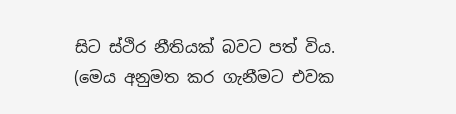සිට ස්ථිර නීතියක් බවට පත් විය. (මෙය අනුමත කර ගැනීමට එවක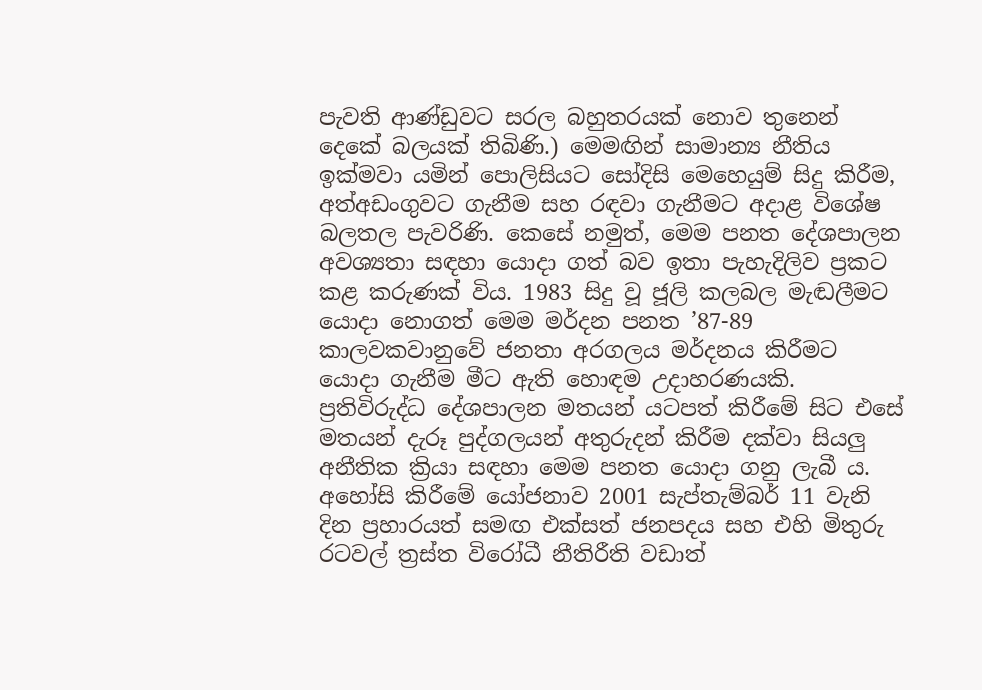පැවති ආණ්ඩුවට සරල බහුතරයක් නොව තුනෙන් දෙකේ බලයක් තිබිණි.) මෙමඟින් සාමාන්‍ය නීතිය ඉක්මවා යමින් පොලිසියට සෝදිසි මෙහෙයුම් සිදු කිරීම, අත්අඩංගුවට ගැනීම සහ රඳවා ගැනීමට අදාළ විශේෂ බලතල පැවරිණි. කෙසේ නමුත්, මෙම පනත දේශපාලන අවශ්‍යතා සඳහා යොදා ගත් බව ඉතා පැහැදිලිව ප්‍රකට කළ කරුණක් විය. 1983 සිදු වූ ජූලි කලබල මැඬලීමට යොදා නොගත් මෙම මර්දන පනත ’87-89 කාලවකවානුවේ ජනතා අරගලය මර්දනය කිරීමට යොදා ගැනීම මීට ඇති හොඳම උදාහරණයකි. ප්‍රතිවිරුද්ධ දේශපාලන මතයන් යටපත් කිරීමේ සිට එසේ මතයන් දැරූ පුද්ගලයන් අතුරුදන් කිරීම දක්වා සියලු අනීතික ක්‍රියා සඳහා මෙම පනත යොදා ගනු ලැබී ය. අහෝසි කිරීමේ යෝජනාව 2001 සැප්තැම්බර් 11 වැනි දින ප්‍රහාරයත් සමඟ එක්සත් ජනපදය සහ එහි මිතුරු රටවල් ත්‍රස්ත විරෝධී නීතිරීති වඩාත්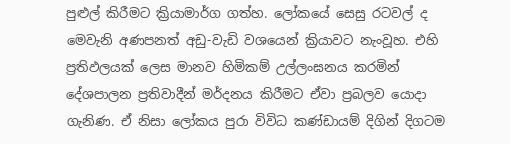පුළුල් කිරීමට ක්‍රියාමාර්ග ගත්හ. ලෝකයේ සෙසු රටවල් ද මෙවැනි අණපනත් අඩු-වැඩි වශයෙන් ක්‍රියාවට නැංවූහ. එහි ප්‍රතිඵලයක් ලෙස මානව හිමිකම් උල්ලංඝනය කරමින් දේශපාලන ප්‍රතිවාදීන් මර්දනය කිරීමට ඒවා ප්‍රබලව යොදා ගැනිණ. ඒ නිසා ලෝකය පුරා විවිධ කණ්ඩායම් දිගින් දිගටම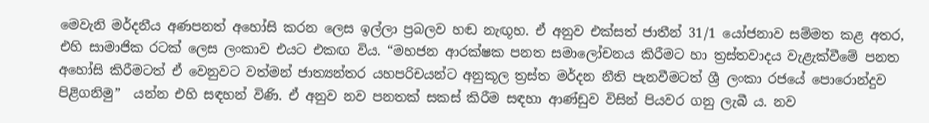මෙවැනි මර්දනීය අණපනත් අහෝසි කරන ලෙස ඉල්ලා ප්‍රබලව හඬ නැඟූහ. ඒ අනුව එක්සත් ජාතීන් 31/1 යෝජනාව සම්මත කළ අතර, එහි සාමාජික රටක් ලෙස ලංකාව එයට එකඟ විය. “මහජන ආරක්ෂක පනත සමාලෝචනය කිරීමට හා ත්‍රස්තවාදය වැළැක්වීමේ පනත අහෝසි කිරීමටත් ඒ වෙනුවට වත්මන් ජාත්‍යන්තර යහපරිචයන්ට අනුකූල ත්‍රස්ත මර්දන නීති පැනවීමටත් ශ්‍රී ලංකා රජයේ පොරොන්දුව පිළිගනිමු”  යන්න එහි සඳහන් විණි. ඒ අනුව නව පනතක් සකස් කිරීම සඳහා ආණ්ඩුව විසින් පියවර ගනු ලැබී ය. නව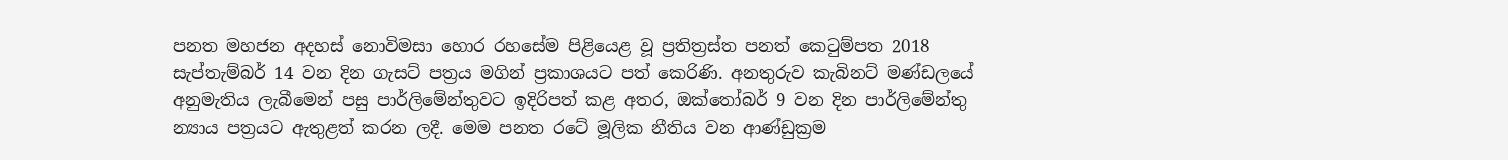පනත මහජන අදහස් නොවිමසා හොර රහසේම පිළියෙළ වූ ප්‍රතිත්‍රස්ත පනත් කෙටුම්පත 2018 සැප්තැම්බර් 14 වන දින ගැසට් පත්‍රය මගින් ප්‍රකාශයට පත් කෙරිණි. අනතුරුව කැබිනට් මණ්ඩලයේ අනුමැතිය ලැබීමෙන් පසු පාර්ලිමේන්තුවට ඉදිරිපත් කළ අතර, ඔක්තෝබර් 9 වන දින පාර්ලිමේන්තු න්‍යාය පත්‍රයට ඇතුළත් කරන ලදී. මෙම පනත රටේ මූලික නීතිය වන ආණ්ඩුක්‍රම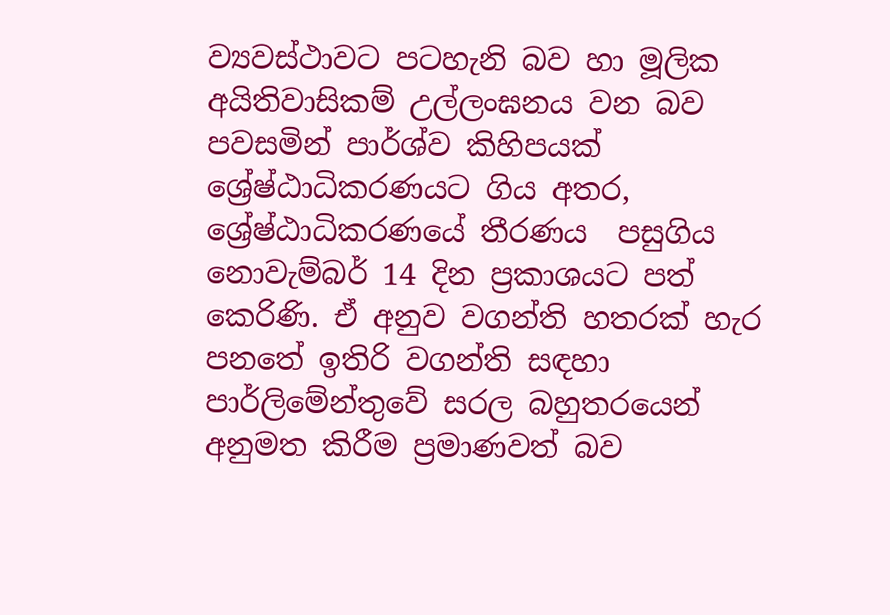ව්‍යවස්ථාවට පටහැනි බව හා මූලික අයිතිවාසිකම් උල්ලංඝනය වන බව පවසමින් පාර්ශ්ව කිහිපයක් ශ්‍රේෂ්ඨාධිකරණයට ගිය අතර, ශ්‍රේෂ්ඨාධිකරණයේ තීරණය  පසුගිය නොවැම්බර් 14 දින ප්‍රකාශයට පත් කෙරිණි. ඒ අනුව වගන්ති හතරක් හැර පනතේ ඉතිරි වගන්ති සඳහා පාර්ලිමේන්තුවේ සරල බහුතරයෙන් අනුමත කිරීම ප්‍රමාණවත් බව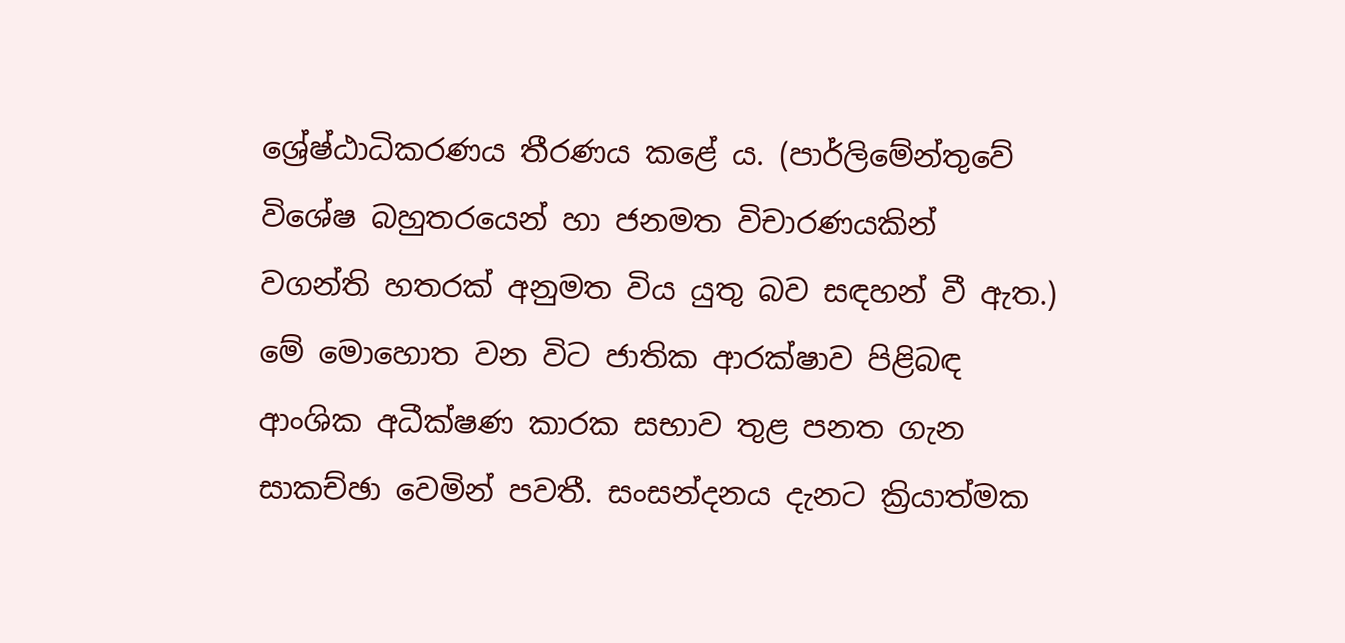ශ්‍රේෂ්ඨාධිකරණය තීරණය කළේ ය. (පාර්ලිමේන්තුවේ විශේෂ බහුතරයෙන් හා ජනමත විචාරණයකින් වගන්ති හතරක් අනුමත විය යුතු බව සඳහන් වී ඇත.) මේ මොහොත වන විට ජාතික ආරක්ෂාව පිළිබඳ ආංශික අධීක්ෂණ කාරක සභාව තුළ පනත ගැන සාකච්ඡා වෙමින් පවතී. සංසන්දනය දැනට ක්‍රියාත්මක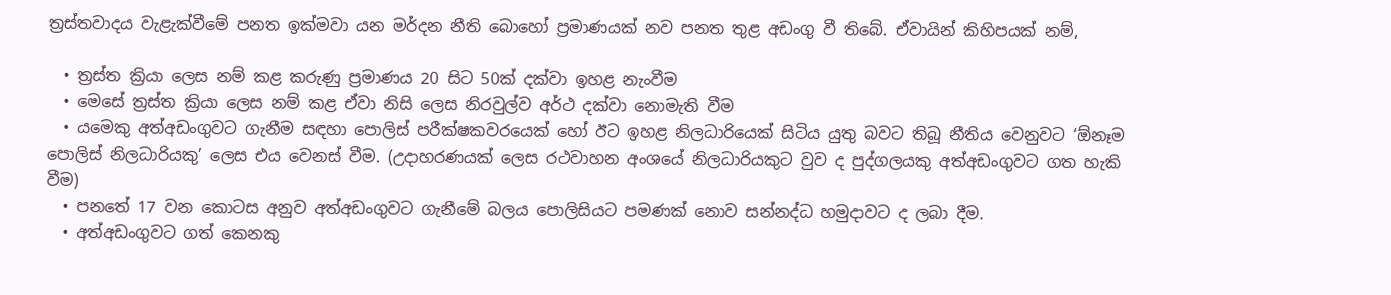ත්‍රස්තවාදය වැළැක්වීමේ පනත ඉක්මවා යන මර්දන නීති බොහෝ ප්‍රමාණයක් නව පනත තුළ අඩංගු වී තිබේ. ඒවායින් කිහිපයක් නම්,

  • ත්‍රස්ත ක්‍රියා ලෙස නම් කළ කරුණු ප්‍රමාණය 20 සිට 50ක් දක්වා ඉහළ නැංවීම
  • මෙසේ ත්‍රස්ත ක්‍රියා ලෙස නම් කළ ඒවා නිසි ලෙස නිරවුල්ව අර්ථ දක්වා නොමැති වීම
  • යමෙකු අත්අඩංගුවට ගැනීම සඳහා පොලිස් පරීක්ෂකවරයෙක් හෝ ඊට ඉහළ නිලධාරියෙක් සිටිය යුතු බවට තිබූ නීතිය වෙනුවට ‘ඕනෑම පොලිස් නිලධාරියකු’ ලෙස එය වෙනස් වීම. (උදාහරණයක් ලෙස රථවාහන අංශයේ නිලධාරියකුට වුව ද පුද්ගලයකු අත්අඩංගුවට ගත හැකි වීම)
  • පනතේ 17 වන කොටස අනුව අත්අඩංගුවට ගැනීමේ බලය පොලිසියට පමණක් නොව සන්නද්ධ හමුදාවට ද ලබා දීම.
  • අත්අඩංගුවට ගත් කෙනකු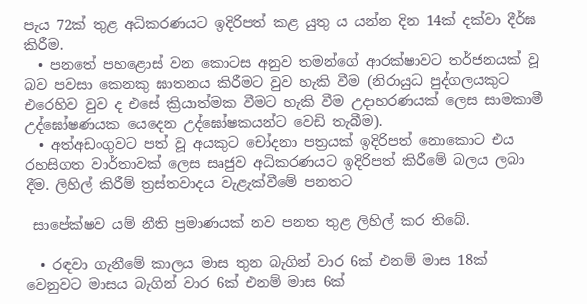පැය 72ක් තුළ අධිකරණයට ඉදිරිපත් කළ යුතු ය යන්න දින 14ක් දක්වා දීර්ඝ කිරීම.
  • පනතේ පහළොස් වන කොටස අනුව තමන්ගේ ආරක්ෂාවට තර්ජනයක් වූ බව පවසා කෙනකු ඝාතනය කිරීමට වුව හැකි වීම (නිරායුධ පුද්ගලයකුට එරෙහිව වුව ද එසේ ක්‍රියාත්මක වීමට හැකි වීම උදාහරණයක් ලෙස සාමකාමී උද්ඝෝෂණයක යෙදෙන උද්ඝෝෂකයන්ට වෙඩි තැබීම).
  • අත්අඩංගුවට පත් වූ අයකුට චෝදනා පත්‍රයක් ඉදිරිපත් නොකොට එය රහසිගත වාර්තාවක් ලෙස සෘජුව අධිකරණයට ඉදිරිපත් කිරීමේ බලය ලබා දීම. ලිහිල් කිරීම් ත්‍රස්තවාදය වැළැක්වීමේ පනතට

 සාපේක්ෂව යම් නීති ප්‍රමාණයක් නව පනත තුළ ලිහිල් කර තිබේ.

  • රඳවා ගැනීමේ කාලය මාස තුන බැගින් වාර 6ක් එනම් මාස 18ක් වෙනුවට මාසය බැගින් වාර 6ක් එනම් මාස 6ක්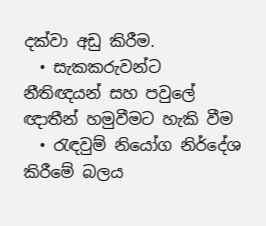දක්වා අඩු කිරීම.
  • සැකකරුවන්ට නීතිඥයන් සහ පවුලේ ඥාතීන් හමුවීමට හැකි වීම
  • රැඳවුම් නියෝග නිර්දේශ කිරීමේ බලය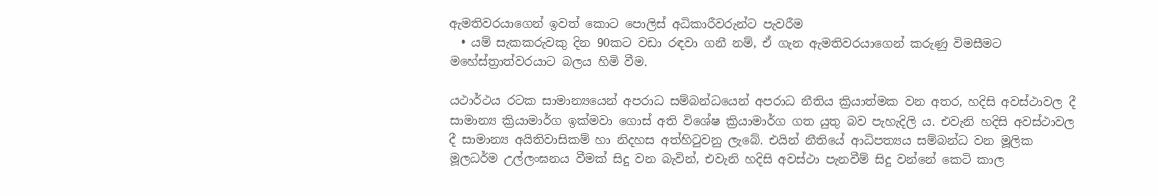ඇමතිවරයාගෙන් ඉවත් කොට පොලිස් අධිකාරීවරුන්ට පැවරීම
  • යම් සැකකරුවකු දින 90කට වඩා රඳවා ගනී නම්, ඒ ගැන ඇමතිවරයාගෙන් කරුණු විමසීමට මහේස්ත්‍රාත්වරයාට බලය හිමි වීම.

යථාර්ථය රටක සාමාන්‍යයෙන් අපරාධ සම්බන්ධයෙන් අපරාධ නීතිය ක්‍රියාත්මක වන අතර, හදිසි අවස්ථාවල දී සාමාන්‍ය ක්‍රියාමාර්ග ඉක්මවා ගොස් අති විශේෂ ක්‍රියාමාර්ග ගත යුතු බව පැහැදිලි ය. එවැනි හදිසි අවස්ථාවල දී සාමාන්‍ය අයිතිවාසිකම් හා නිදහස අත්හිටුවනු ලැබේ. එයින් නීතියේ ආධිපත්‍යය සම්බන්ධ වන මූලික මූලධර්ම උල්ලංඝනය වීමක් සිදු වන බැවින්, එවැනි හදිසි අවස්ථා පැනවීම් සිදු වන්නේ කෙටි කාල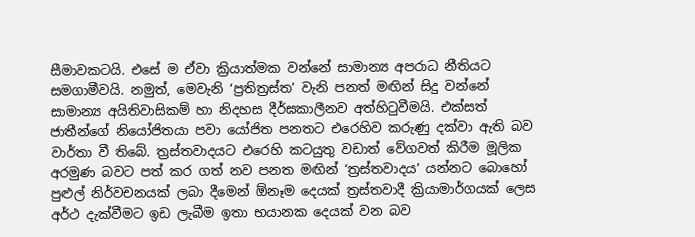සීමාවකටයි. එසේ ම ඒවා ක්‍රියාත්මක වන්නේ සාමාන්‍ය අපරාධ නීතියට සමගාමීවයි. නමුත්, මෙවැනි ‘ප්‍රතිත්‍රස්ත’ වැනි පනත් මඟින් සිදු වන්නේ සාමාන්‍ය අයිතිවාසිකම් හා නිදහස දීර්ඝකාලීනව අත්හිටුවීමයි. එක්සත් ජාතීන්ගේ නියෝජිතයා පවා යෝජිත පනතට එරෙහිව කරුණු දක්වා ඇති බව වාර්තා වී තිබේ. ත්‍රස්තවාදයට එරෙහි කටයුතු වඩාත් වේගවත් කිරීම මූලික අරමුණ බවට පත් කර ගත් නව පනත මඟින් ‘ත්‍රස්තවාදය’ යන්නට බොහෝ පුළුල් නිර්වචනයක් ලබා දීමෙන් ඕනෑම දෙයක් ත්‍රස්තවාදී ක්‍රියාමාර්ගයක් ලෙස අර්ථ දැක්වීමට ඉඩ ලැබීම ඉතා භයානක දෙයක් වන බව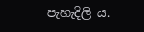පැහැදිලි ය.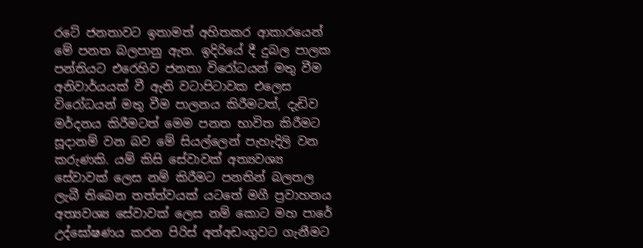රටේ ජනතාවට ඉතාමත් අහිතකර ආකාරයෙන් මේ පනත බලපානු ඇත. ඉදිරියේ දී දුබල පාලක පන්තියට එරෙහිව ජනතා විරෝධයන් මතු වීම අනිවාර්යයක් වී ඇති වටාපිටාවක එලෙස විරෝධයන් මතු වීම පාලනය කිරීමටත්, දැඩිව මර්දනය කිරීමටත් මෙම පනත භාවිත කිරීමට සූදානම් වන බව මේ සියල්ලෙන් පැහැදිලි වන කරුණකි. යම් කිසි සේවාවක් අත්‍යවශ්‍ය සේවාවක් ලෙස නම් කිරීමට පනතින් බලතල ලැබී තිබෙන තත්ත්වයක් යටතේ මගී ප්‍රවාහනය අත්‍යවශ්‍ය සේවාවක් ලෙස නම් කොට මහ පාරේ උද්ඝෝෂණය කරන පිරිස් අත්අඩංගුවට ගැනීමට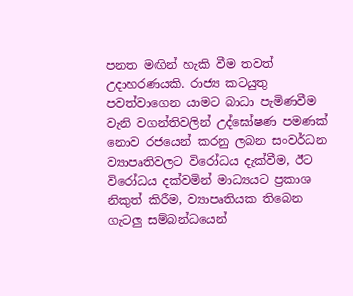පනත මඟින් හැකි වීම තවත් උදාහරණයකි. රාජ්‍ය කටයුතු පවත්වාගෙන යාමට බාධා පැමිණවීම වැනි වගන්තිවලින් උද්ඝෝෂණ පමණක් නොව රජයෙන් කරනු ලබන සංවර්ධන ව්‍යාපෘතිවලට විරෝධය දැක්වීම, ඊට විරෝධය දක්වමින් මාධ්‍යයට ප්‍රකාශ නිකුත් කිරීම, ව්‍යාපෘතියක තිබෙන ගැටලු සම්බන්ධයෙන්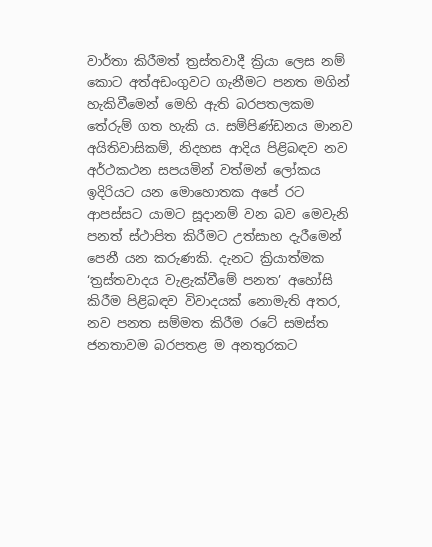වාර්තා කිරීමත් ත්‍රස්තවාදී ක්‍රියා ලෙස නම් කොට අත්අඩංගුවට ගැනීමට පනත මගින් හැකිවීමෙන් මෙහි ඇති බරපතලකම තේරුම් ගත හැකි ය. සම්පිණ්ඩනය මානව අයිතිවාසිකම්, නිදහස ආදිය පිළිබඳව නව අර්ථකථන සපයමින් වත්මන් ලෝකය ඉදිරියට යන මොහොතක අපේ රට ආපස්සට යාමට සූදානම් වන බව මෙවැනි පනත් ස්ථාපිත කිරීමට උත්සාහ දැරීමෙන් පෙනී යන කරුණකි. දැනට ක්‍රියාත්මක ‘ත්‍රස්තවාදය වැළැක්වීමේ පනත’ අහෝසි කිරීම පිළිබඳව විවාදයක් නොමැති අතර, නව පනත සම්මත කිරීම රටේ සමස්ත ජනතාවම බරපතළ ම අනතුරකට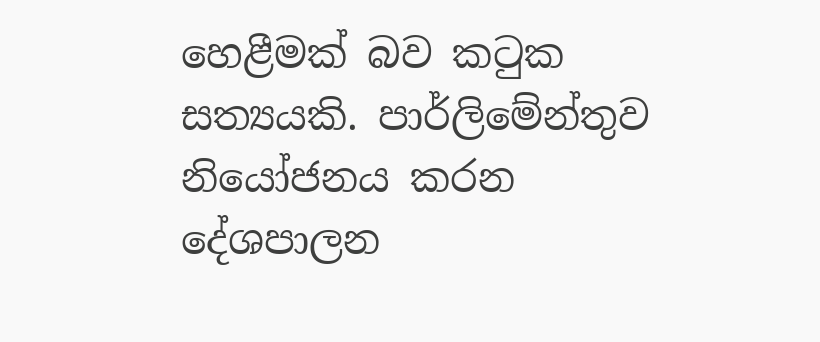හෙළීමක් බව කටුක සත්‍යයකි. පාර්ලිමේන්තුව නියෝජනය කරන දේශපාලන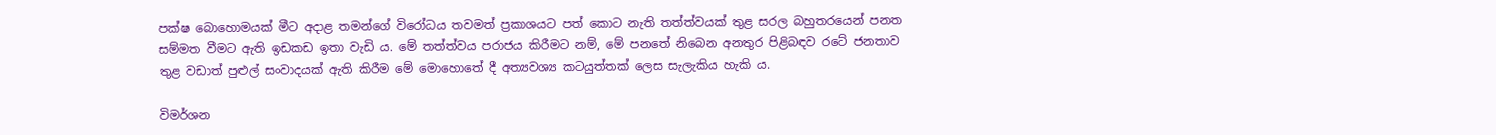පක්ෂ බොහොමයක් මීට අදාළ තමන්ගේ විරෝධය තවමත් ප්‍රකාශයට පත් කොට නැති තත්ත්වයක් තුළ සරල බහුතරයෙන් පනත සම්මත වීමට ඇති ඉඩකඩ ඉතා වැඩි ය. මේ තත්ත්වය පරාජය කිරීමට නම්, මේ පනතේ නිබෙන අනතුර පිළිබඳව රටේ ජනතාව තුළ වඩාත් පුළුල් සංවාදයක් ඇති කිරීම මේ මොහොතේ දී අත්‍යවශ්‍ය කටයුත්තක් ලෙස සැලැකිය හැකි ය.

විමර්ශන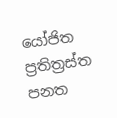යෝජිත ප්‍රතිත්‍රස්ත පනත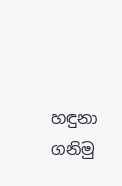හඳුනා ගනිමු